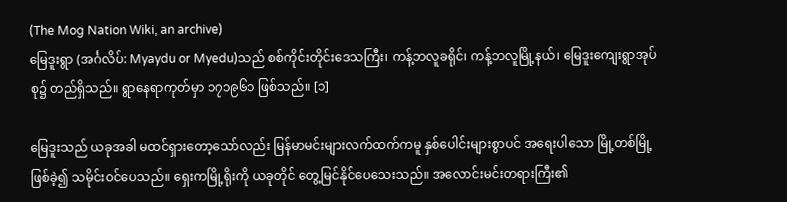(The Mog Nation Wiki, an archive)
မြေဒူးရွာ (အင်္ဂလိပ်: Myaydu or Myedu)သည် စစ်ကိုင်းတိုင်းဒေသကြီး၊ ကန့်ဘလူခရိုင်၊ ကန့်ဘလူမြို့နယ်၊ မြေဒူးကျေးရွာအုပ်စု၌ တည်ရှိသည်။ ရွာနေရာကုတ်မှာ ၁၇၁၉၆၁ ဖြစ်သည်။ [၁]

မြေဒူးသည် ယခုအခါ မထင်ရှားတော့သော်လည်း မြန်မာမင်းများလက်ထက်ကမူ နှစ်ပေါင်းများစွာပင် အရေးပါသော မြို့တစ်မြို့ဖြစ်ခဲ့၍ သမိုင်းဝင်ပေသည်။ ရှေးကမြို့ရိုးကို ယခုတိုင် တွေ့မြင်နိုင်ပေသေးသည်။ အလောင်းမင်းတရားကြီး၏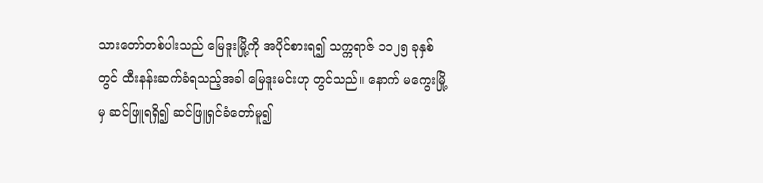သားတော်တစ်ပါးသည် မြေဒူးမြို့ကို အပိုင်စားရ၍ သက္ကရာဇ် ၁၁၂၅ ခုနှစ်တွင် ထီးနန်းဆက်ခံရသည့်အခါ မြေဒူးမင်းဟု တွင်သည်။ နောက် မကွေးမြို့မှ ဆင်ဖြူရရှိ၍ ဆင်ဖြူရှင်ခံတော်မူ၍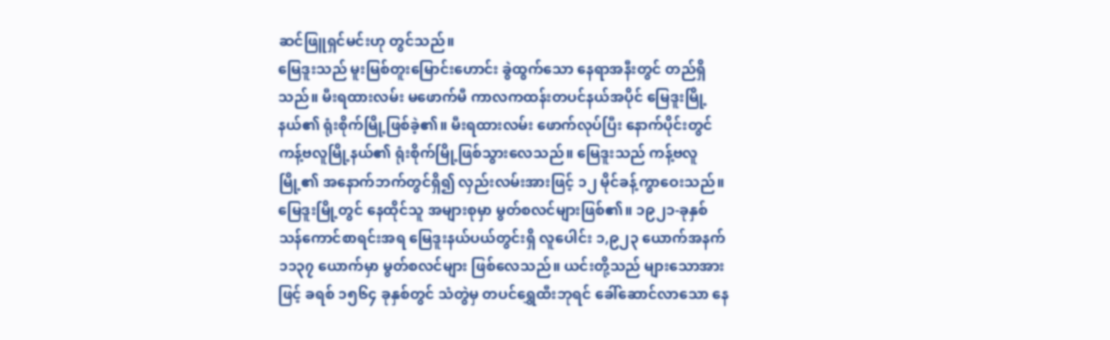ဆင်ဖြူရှင်မင်းဟု တွင်သည်။
မြေဒူးသည် မူးမြစ်တူးမြောင်းဟောင်း ခွဲထွက်သော နေရာအနီးတွင် တည်ရှိသည်။ မီးရထားလမ်း မဖောက်မီ ကာလကထန်းတပင်နယ်အပိုင် မြေဒူးမြို့နယ်၏ ရုံးစိုက်မြို့ဖြစ်ခဲ့၏။ မီးရထားလမ်း ဖောက်လုပ်ပြီး နောက်ပိုင်းတွင် ကန့်ဗလူမြို့နယ်၏ ရုံးစိုက်မြို့ဖြစ်သွားလေသည်။ မြေဒူးသည် ကန့်ဗလူမြို့၏ အနောက်ဘက်တွင်ရှိ၍ လှည်းလမ်းအားဖြင့် ၁၂ မိုင်ခန့်ကွာဝေးသည်။ မြေဒူးမြို့တွင် နေထိုင်သူ အများစုမှာ မွတ်စလင်များဖြစ်၏။ ၁၉၂၁-ခုနှစ် သန်ကောင်စာရင်းအရ မြေဒူးနယ်ပယ်တွင်းရှိ လူပေါင်း ၁,၉၂၃ ယောက်အနက် ၁၁၃၇ ယောက်မှာ မွတ်စလင်များ ဖြစ်လေသည်။ ယင်းတို့သည် များသောအားဖြင့် ခရစ် ၁၅၆၄ ခုနှစ်တွင် သံတွဲမှ တပင်ရွှေထီးဘုရင် ခေါ်ဆောင်လာသော နေ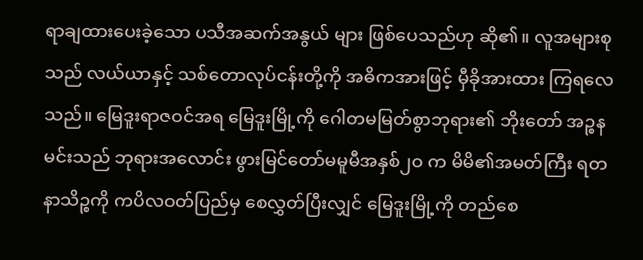ရာချထားပေးခဲ့သော ပသီအဆက်အနွယ် များ ဖြစ်ပေသည်ဟု ဆို၏။ လူအများစုသည် လယ်ယာနှင့် သစ်တောလုပ်ငန်းတို့ကို အဓိကအားဖြင့် မှီခိုအားထား ကြရလေသည်။ မြေဒူးရာဇဝင်အရ မြေဒူးမြို့ကို ဂေါတမမြတ်စွာဘုရား၏ ဘိုးတော် အဉ္စနမင်းသည် ဘုရားအလောင်း ဖွားမြင်တော်မမူမီအနှစ်၂ဝ က မိမိ၏အမတ်ကြီး ရတနာသိဉ္စကို ကပိလဝတ်ပြည်မှ စေလွှတ်ပြီးလျှင် မြေဒူးမြို့ကို တည်စေ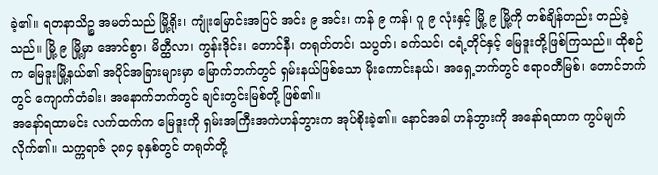ခဲ့၏။ ရတနာသိဉ္စ အမတ်သည် မြို့ရိုး၊ ကျုံးမြောင်းအပြင် အင်း ၉ အင်း၊ ကန် ၉ ကန်၊ ဂူ ၉ လုံးနှင့် မြို့ ၉ မြို့ကို တစ်ချိန်တည်း တည်ခဲ့သည်။ မြို့ ၉ မြို့မှာ အောင်စွာ၊ မိတ္ထီလာ၊ ကွန်းဒိုင်း၊ တောင်နီ၊ တရုတ်တင်၊ သပွတ်၊ ခက်သင်၊ ငရံ့တိုင်နှင့် မြေဒူးတို့ဖြစ်ကြသည်။ ထိုစဉ်က မြေဒူးမြို့နယ်၏ အပိုင်အခြားများမှာ မြောက်ဘက်တွင် ရှမ်းနယ်ဖြစ်သော မိုးကောင်းနယ်၊ အရှေ့ဘက်တွင် ဧရာဝတီမြစ်၊ တောင်ဘက်တွင် ကျောက်တံခါး၊ အနောက်ဘက်တွင် ချင်းတွင်းမြစ်တို့ ဖြစ်၏။
အနော်ရထာမင်း လက်ထက်က မြေဒူးကို ရှမ်းအကြီးအကဲဟန်ဘွားက အုပ်စိုးခဲ့၏။ နောင်အခါ ဟန်ဘွားကို အနော်ရထာက ကွပ်မျက်လိုက်၏။ သက္ကရာဇ် ၃၈၄ ခုနှစ်တွင် တရုတ်တို့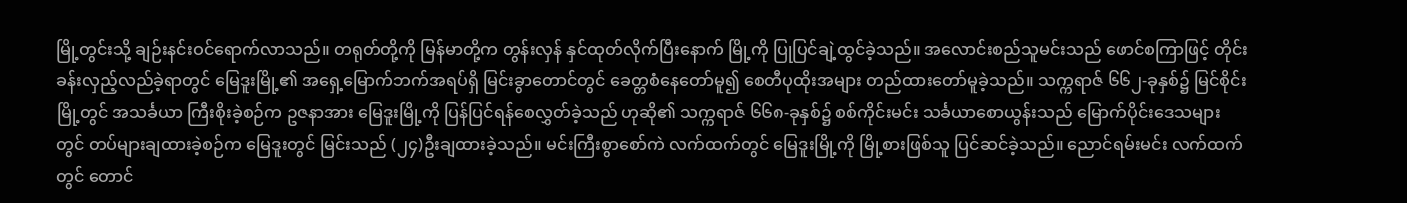မြို့တွင်းသို့ ချဉ်းနင်းဝင်ရောက်လာသည်။ တရုတ်တို့ကို မြန်မာတို့က တွန်းလှန် နှင်ထုတ်လိုက်ပြီးနောက် မြို့ကို ပြုပြင်ချဲ့ထွင်ခဲ့သည်။ အလောင်းစည်သူမင်းသည် ဖောင်စကြာဖြင့် တိုင်းခန်းလှည့်လည်ခဲ့ရာတွင် မြေဒူးမြို့၏ အရှေ့မြောက်ဘက်အရပ်ရှိ မြင်းခွာတောင်တွင် ခေတ္တစံနေတော်မူ၍ စေတီပုထိုးအများ တည်ထားတော်မူခဲ့သည်။ သက္ကရာဇ် ၆၆၂-ခုနှစ်၌ မြင်စိုင်းမြို့တွင် အသင်္ခယာ ကြီးစိုးခဲ့စဉ်က ဥဇနာအား မြေဒူးမြို့ကို ပြန်ပြင်ရန်စေလွှတ်ခဲ့သည် ဟုဆို၏ သက္ကရာဇ် ၆၆၈-ခုနှစ်၌ စစ်ကိုင်းမင်း သင်္ခယာစောယွန်းသည် မြောက်ပိုင်းဒေသများတွင် တပ်များချထားခဲ့စဉ်က မြေဒူးတွင် မြင်းသည် (၂၄)ဦးချထားခဲ့သည်။ မင်းကြီးစွာစော်ကဲ လက်ထက်တွင် မြေဒူးမြို့ကို မြို့စားဖြစ်သူ ပြင်ဆင်ခဲ့သည်။ ညောင်ရမ်းမင်း လက်ထက်တွင် တောင်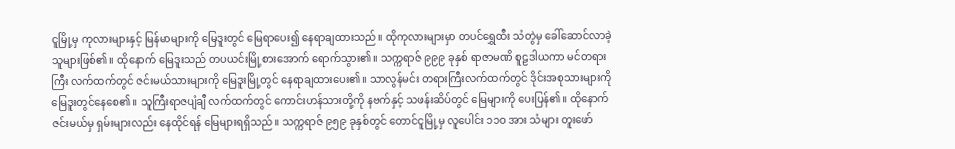ငူမြို့မှ ကုလားများနှင့် မြန်မာများကို မြေဒူးတွင် မြေရာပေး၍ နေရာချထားသည်။ ထိုကုလားများမှာ တပင်ရွှေထီး သံတွဲမှ ခေါ်ဆောင်လာခဲ့သူများဖြစ်၏။ ထိုနောက် မြေဒူးသည် တပယင်းမြို့စားအောက် ရောက်သွား၏။ သက္ကရာဇ် ၉၉၉ ခုနှစ် ရာဇာမဏိ စူဠဒါယကာ မင်တရားကြီး လက်ထက်တွင် ဇင်းမယ်သားများကို မြေဒူးမြို့တွင် နေရာချထားပေး၏။ သာလွန်မင်း တရားကြီးလက်ထက်တွင် ဒိုင်းအစုသားများကို မြေဒူးတွင်နေစေ၏။ သူကြီးရာဇပျံချီ လက်ထက်တွင် ကောင်းဟန်သားတို့ကို နဗက်နှင့် သဖန်းဆိပ်တွင် မြေများကို ပေးပြန်၏။ ထိုနောက် ဇင်းမယ်မှ ရှမ်းများလည်း နေထိုင်ရန် မြေများရရှိသည်။ သက္ကရာဇ် ၉၅၉ ခုနှစ်တွင် တောင်ငူမြို့မှ လူပေါင်း ၁၁ဝ အား သံများ တူးဖော်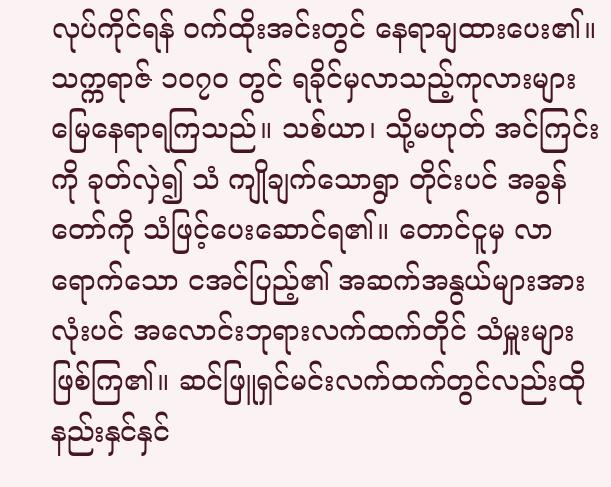လုပ်ကိုင်ရန် ဝက်ထိုးအင်းတွင် နေရာချထားပေး၏။ သက္ကရာဇ် ၁ဝ၇ဝ တွင် ရခိုင်မှလာသည့်ကုလားများ မြေနေရာရကြသည်။ သစ်ယာ၊ သို့မဟုတ် အင်ကြင်းကို ခုတ်လှဲ၍ သံ ကျိုချက်သောရွာ တိုင်းပင် အခွန်တော်ကို သံဖြင့်ပေးဆောင်ရ၏။ တောင်ငူမှ လာရောက်သော ငအင်ပြည့်၏ အဆက်အနွယ်များအားလုံးပင် အလောင်းဘုရားလက်ထက်တိုင် သံမှူးများဖြစ်ကြ၏။ ဆင်ဖြူရှင်မင်းလက်ထက်တွင်လည်းထိုနည်းနှင်နှင်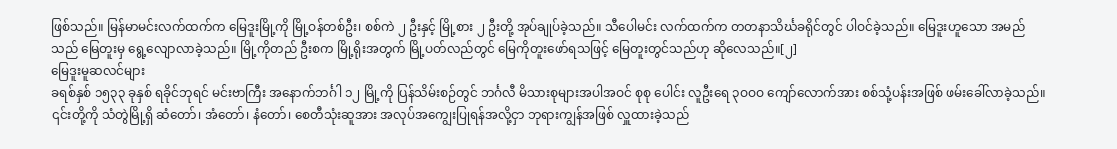ဖြစ်သည်။ မြန်မာမင်းလက်ထက်က မြေဒူးမြို့ကို မြို့ဝန်တစ်ဦး၊ စစ်ကဲ ၂ ဦးနှင့် မြို့စား ၂ ဦးတို့ အုပ်ချုပ်ခဲ့သည်။ သီပေါမင်း လက်ထက်က တတနာသိင်္ဃခရိုင်တွင် ပါဝင်ခဲ့သည်။ မြေဒူးဟူသော အမည်သည် မြေတူးမှ ရွေ့လျောလာခဲ့သည်။ မြို့ကိုတည် ဦးစက မြို့ရိုးအတွက် မြို့ပတ်လည်တွင် မြေကိုတူးဖော်ရသဖြင့် မြေတူးတွင်သည်ဟု ဆိုလေသည်။[၂]
မြေဒူးမူဆလင်များ
ခရစ်နှစ် ၁၅၃၃ ခုနှစ် ရခိုင်ဘုရင် မင်းဗာကြီး အနောက်ဘင်္ဂါ ၁၂ မြို့ကို ပြန်သိမ်းစဉ်တွင် ဘင်္ဂလီ မိသားစုများအပါအဝင် စုစု ပေါင်း လူဦးရေ ၃ဝဝဝ ကျော်လောက်အား စစ်သုံ့ပန်းအဖြစ် ဖမ်းခေါ်လာခဲ့သည်။ ၎င်းတို့ကို သံတွဲမြို့ရှိ ဆံတော်၊ အံတော်၊ နံတော်၊ စေတီသုံးဆူအား အလုပ်အကျွေးပြုရန်အလို့ငှာ ဘုရားကျွန်အဖြစ် လှူထားခဲ့သည်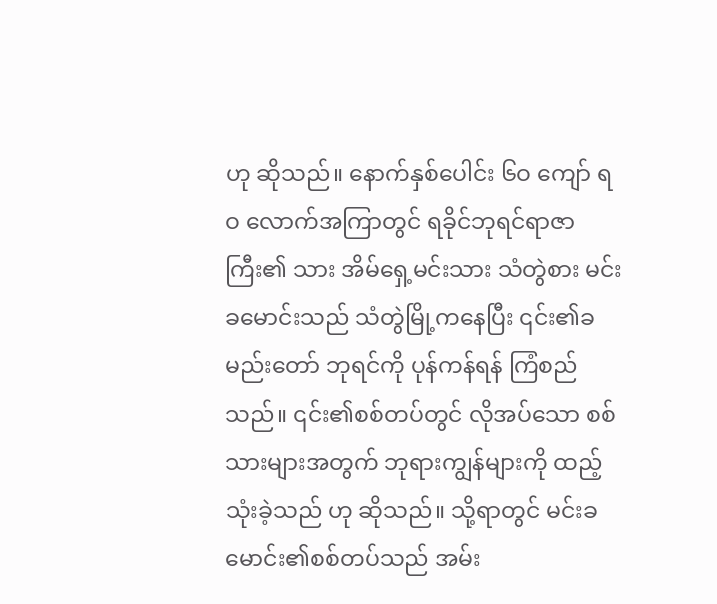ဟု ဆိုသည်။ နောက်နှစ်ပေါင်း ၆ဝ ကျော် ရဝ လောက်အကြာတွင် ရခိုင်ဘုရင်ရာဇာကြီး၏ သား အိမ်ရှေ့မင်းသား သံတွဲစား မင်းခမောင်းသည် သံတွဲမြို့ကနေပြီး ၎င်း၏ခမည်းတော် ဘုရင်ကို ပုန်ကန်ရန် ကြံစည်သည်။ ၎င်း၏စစ်တပ်တွင် လိုအပ်သော စစ်သားများအတွက် ဘုရားကျွန်များကို ထည့်သုံးခဲ့သည် ဟု ဆိုသည်။ သို့ရာတွင် မင်းခမောင်း၏စစ်တပ်သည် အမ်း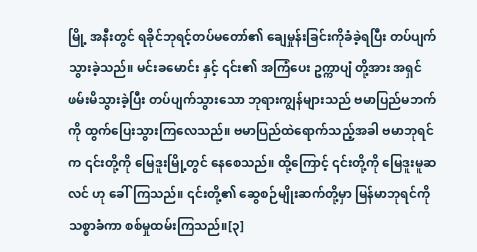မြို့ အနီးတွင် ရခိုင်ဘုရင့်တပ်မတော်၏ ချေမှုန်းခြင်းကိုခံခဲ့ရပြီး တပ်ပျက်သွားခဲ့သည်။ မင်းခမောင်း နှင့် ၎င်း၏ အကြံပေး ဥက္ကာပျံ တို့အား အရှင် ဖမ်းမိသွားခဲ့ပြီး တပ်ပျက်သွားသော ဘုရားကျွန်များသည် ဗမာပြည်မဘက်ကို ထွက်ပြေးသွားကြလေသည်။ ဗမာပြည်ထဲရောက်သည့်အခါ ဗမာဘုရင် က ၎င်းတို့ကို မြေဒူးမြို့တွင် နေစေသည်။ ထို့ကြောင့် ၎င်းတို့ကို မြေဒူးမူဆလင် ဟု ခေါ်ကြသည်။ ၎င်းတို့၏ ဆွေစဉ်မျိုးဆက်တို့မှာ မြန်မာဘုရင်ကိုသစ္စာခံကာ စစ်မှုထမ်းကြသည်။[၃]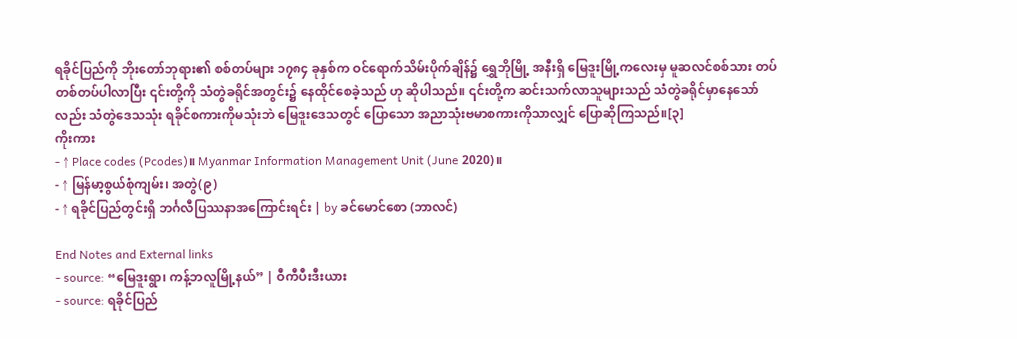ရခိုင်ပြည်ကို ဘိုးတော်ဘုရား၏ စစ်တပ်များ ၁၇၈၄ ခုနှစ်က ဝင်ရောက်သိမ်းပိုက်ချိန်၌ ရွှေဘိုမြို့ အနီးရှိ မြေဒူးမြို့ကလေးမှ မူဆလင်စစ်သား တပ်တစ်တပ်ပါလာပြီး ၎င်းတို့ကို သံတွဲခရိုင်အတွင်း၌ နေထိုင်စေခဲ့သည် ဟု ဆိုပါသည်။ ၎င်းတို့က ဆင်းသက်လာသူများသည် သံတွဲခရိုင်မှာနေသော်လည်း သံတွဲဒေသသုံး ရခိုင်စကားကိုမသုံးဘဲ မြေဒူးဒေသတွင် ပြောသော အညာသုံးဗမာစကားကိုသာလျှင် ပြောဆိုကြသည်။[၃]
ကိုးကား
- ↑ Place codes (Pcodes)။ Myanmar Information Management Unit (June 2020)။
- ↑ မြန်မာ့စွယ်စုံကျမ်း၊ အတွဲ(၉)
- ↑ ရခိုင်ပြည်တွင်းရှိ ဘင်္ဂလီပြဿနာအကြောင်းရင်း | by ခင်မောင်စော (ဘာလင်)

End Notes and External links
- source: “မြေဒူးရွာ၊ ကန့်ဘလူမြို့နယ်” | ဝီကီပီးဒီးယား
- source: ရခိုင်ပြည်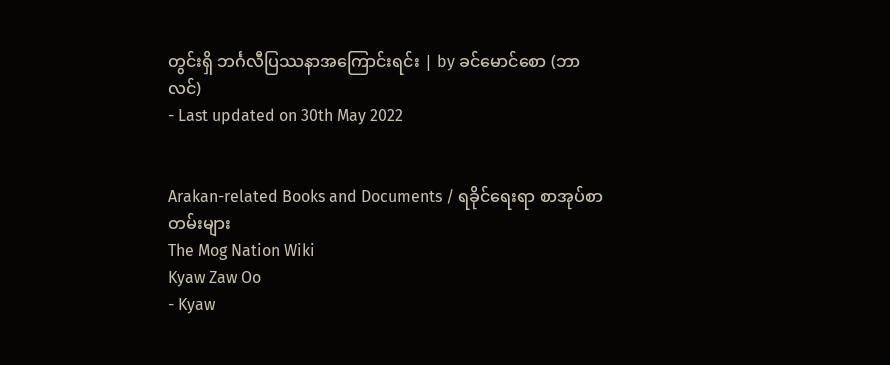တွင်းရှိ ဘင်္ဂလီပြဿနာအကြောင်းရင်း | by ခင်မောင်စော (ဘာလင်)
- Last updated on 30th May 2022


Arakan-related Books and Documents / ရခိုင်ရေးရာ စာအုပ်စာတမ်းများ
The Mog Nation Wiki
Kyaw Zaw Oo
- Kyaw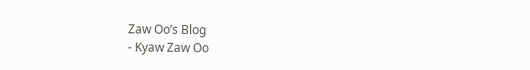Zaw Oo’s Blog
- Kyaw Zaw Oo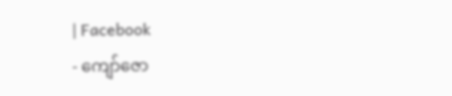| Facebook
- ကျော်ဇော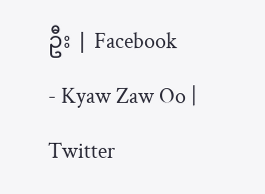ဦး | Facebook
- Kyaw Zaw Oo | Twitter